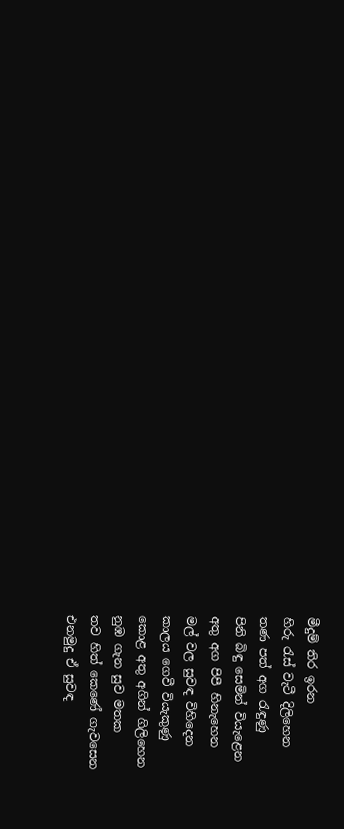මීදුම් තිර ඉරන
හිරු රැස් වැටී දිලිහෙන
තණ පත් අග රැඳුණු
පිනි බිඳු සෙමින් වියැළෙන
අතු අග පිපී හිනැහෙන
මල් වල සුවඳ විහිදෙන
කාලය ගෙවී වියැකුණු
කොළ අතු අගින් ගිලිහෙන
නුඹ ගැන සුව මතක
තව හිත් කෙණේ ගැවසෙන
එනමුදු ඒ සුවඳ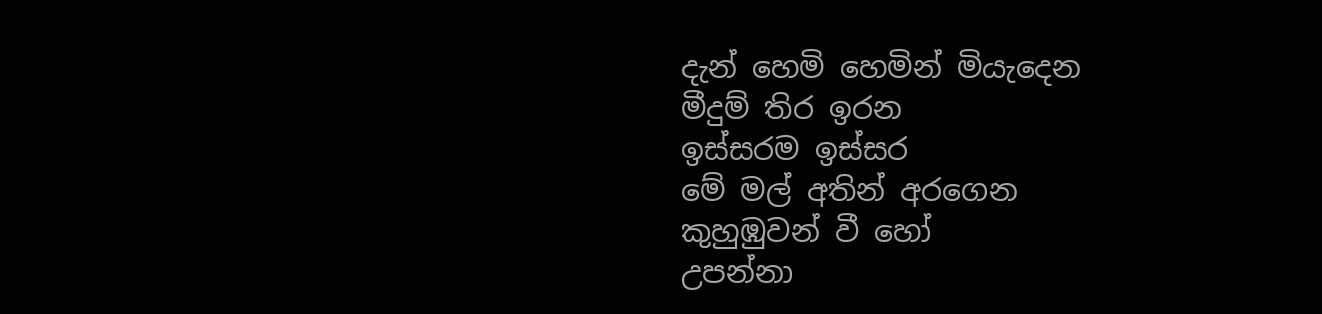දැන් හෙමි හෙමින් මියැදෙන
මීදුම් තිර ඉරන
ඉස්සරම ඉස්සර
මේ මල් අතින් අරගෙන
කුහුඹුවන් වී හෝ
උපන්නා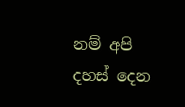නම් අපි
දහස් දෙන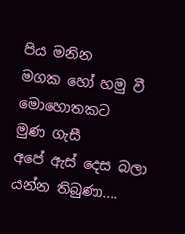පිය මනින
මගක හෝ හමු වී
මොහොතකට
මුණ ගැසී
අපේ ඇස් දෙස බලා
යන්න තිබුණා....